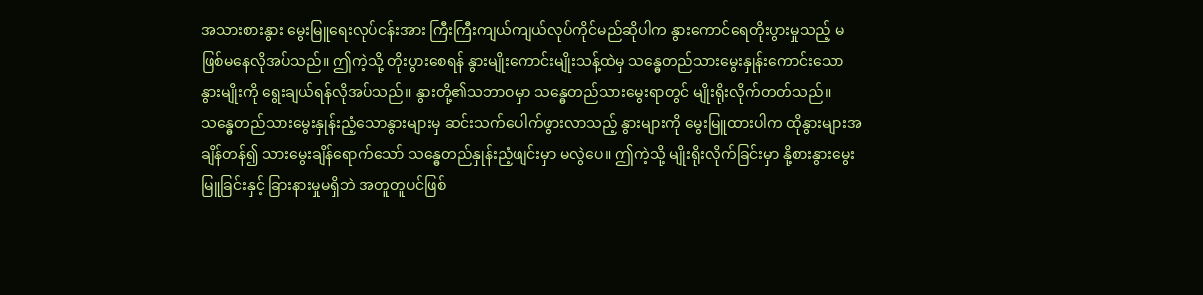အသားစားနွား မွေးမြူရေးလုပ်ငန်းအား ကြီးကြီးကျယ်ကျယ်လုပ်ကိုင်မည်ဆိုပါက နွားကောင်ရေတိုးပွားမှုသည့် မဖြစ်မနေလိုအပ်သည်။ ဤကဲ့သို့ တိုးပွားစေရန် နွားမျိုးကောင်းမျိုးသန့်ထဲမှ သန္ဓေတည်သားမွေးနှုန်းကောင်းသော နွားမျိုးကို ရွေးချယ်ရန်လိုအပ်သည်။ နွားတို့၏သဘာဝမှာ သန္ဓေတည်သားမွေးရာတွင် မျိုးရိုးလိုက်တတ်သည်။ သန္ဓေတည်သားမွေးနှုန်းညံ့သောနွားများမှ ဆင်းသက်ပေါက်ဖွားလာသည့် နွားများကို မွေးမြူထားပါက ထိုနွားများအချိန်တန်၍ သားမွေးချိန်ရောက်သော် သန္ဓေတည်နှုန်းညံ့ဖျင်းမှာ မလွဲပေ။ ဤကဲ့သို့ မျိုးရိုးလိုက်ခြင်းမှာ နို့စားနွားမွေးမြူခြင်းနှင့် ခြားနားမှုမရှိဘဲ အတူတူပင်ဖြစ်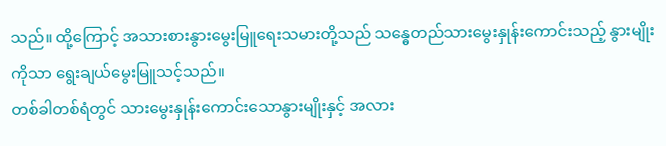သည်။ ထို့ကြောင့် အသားစားနွားမွေးမြူရေးသမားတို့သည် သန္ဓေတည်သားမွေးနှုန်းကောင်းသည့် နွားမျိုးကိုသာ ရွေးချယ်မွေးမြူသင့်သည်။
တစ်ခါတစ်ရံတွင် သားမွေးနှုန်းကောင်းသောနွားမျိုးနှင့် အလား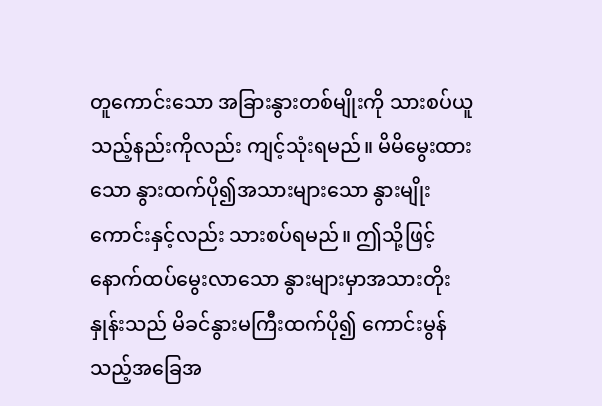တူကောင်းသော အခြားနွားတစ်မျိုးကို သားစပ်ယူသည့်နည်းကိုလည်း ကျင့်သုံးရမည်။ မိမိမွေးထားသော နွားထက်ပို၍အသားများသော နွားမျိုးကောင်းနှင့်လည်း သားစပ်ရမည်။ ဤသို့ဖြင့် နောက်ထပ်မွေးလာသော နွားများမှာအသားတိုးနှုန်းသည် မိခင်နွားမကြီးထက်ပို၍ ကောင်းမွန်သည့်အခြေအ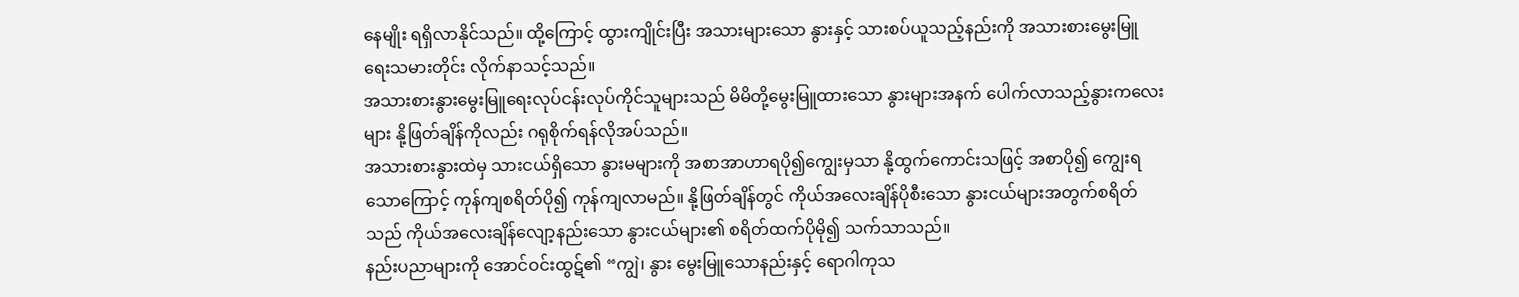နေမျိုး ရရှိလာနိုင်သည်။ ထို့ကြောင့် ထွားကျိုင်းပြီး အသားများသော နွားနှင့် သားစပ်ယူသည့်နည်းကို အသားစားမွေးမြူရေးသမားတိုင်း လိုက်နာသင့်သည်။
အသားစားနွားမွေးမြူရေးလုပ်ငန်းလုပ်ကိုင်သူများသည် မိမိတို့မွေးမြူထားသော နွားများအနက် ပေါက်လာသည့်နွားကလေးများ နို့ဖြတ်ချိန်ကိုလည်း ဂရုစိုက်ရန်လိုအပ်သည်။
အသားစားနွားထဲမှ သားငယ်ရှိသော နွားမများကို အစာအာဟာရပို၍ကျွေးမှသာ နို့ထွက်ကောင်းသဖြင့် အစာပို၍ ကျွေးရသောကြောင့် ကုန်ကျစရိတ်ပို၍ ကုန်ကျလာမည်။ နို့ဖြတ်ချိန်တွင် ကိုယ်အလေးချိန်ပိုစီးသော နွားငယ်များအတွက်စရိတ်သည် ကိုယ်အလေးချိန်လျော့နည်းသော နွားငယ်များ၏ စရိတ်ထက်ပိုမို၍ သက်သာသည်။
နည်းပညာများကို အောင်ဝင်းထွဋ်၏ “ကျွဲ၊ နွား မွေးမြူသောနည်းနှင့် ရောဂါကုသ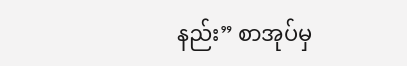နည်း” စာအုပ်မှ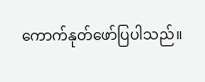ကောက်နုတ်ဖော်ပြပါသည်။